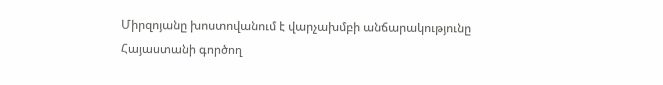Միրզոյանը խոստովանում է վարչախմբի անճարակությունը
Հայաստանի գործող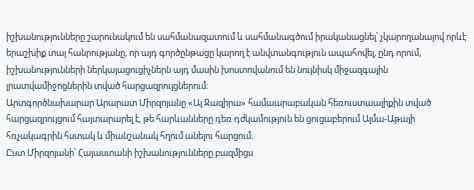իշխանությունները շարունակում են սահմանազատում և սահմանագծում իրականացնել՝ չկարողանալով որևէ երաշխիք տալ հանրությանը, որ այդ գործընթացը կարող է անվտանգություն ապահովել, ընդ որում, իշխանությունների ներկայացուցիչներն այդ մասին խոստովանում են նույնիսկ միջազգային լրատվամիջոցներին տված հարցազրույցներում։
Արտգործնախարար Արարատ Միրզոյանը «Ալ Ջազիրա» համաարաբական հեռուստաալիքին տված հարցազրույցում հայտարարել է, թե հարևանները դեռ դժկամություն են ցուցաբերում Ալմա-Աթայի հռչակագրին հստակ և միանշանակ հղում անելու հարցում։
Ըստ Միրզոյանի՝ Հայաստանի իշխանությունները բազմիցս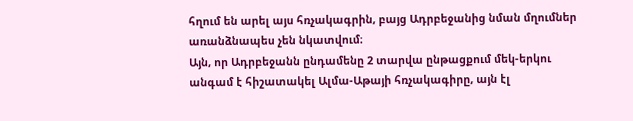հղում են արել այս հռչակագրին, բայց Ադրբեջանից նման մղումներ առանձնապես չեն նկատվում։
Այն, որ Ադրբեջանն ընդամենը 2 տարվա ընթացքում մեկ-երկու անգամ է հիշատակել Ալմա-Աթայի հռչակագիրը, այն էլ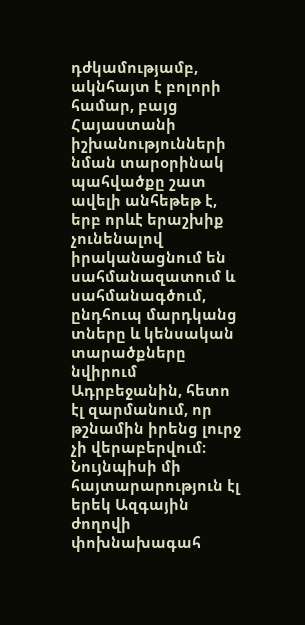դժկամությամբ, ակնհայտ է բոլորի համար, բայց Հայաստանի իշխանությունների նման տարօրինակ պահվածքը շատ ավելի անհեթեթ է, երբ որևէ երաշխիք չունենալով իրականացնում են սահմանազատում և սահմանագծում, ընդհուպ մարդկանց տները և կենսական տարածքները նվիրում Ադրբեջանին, հետո էլ զարմանում, որ թշնամին իրենց լուրջ չի վերաբերվում։
Նույնպիսի մի հայտարարություն էլ երեկ Ազգային ժողովի փոխնախագահ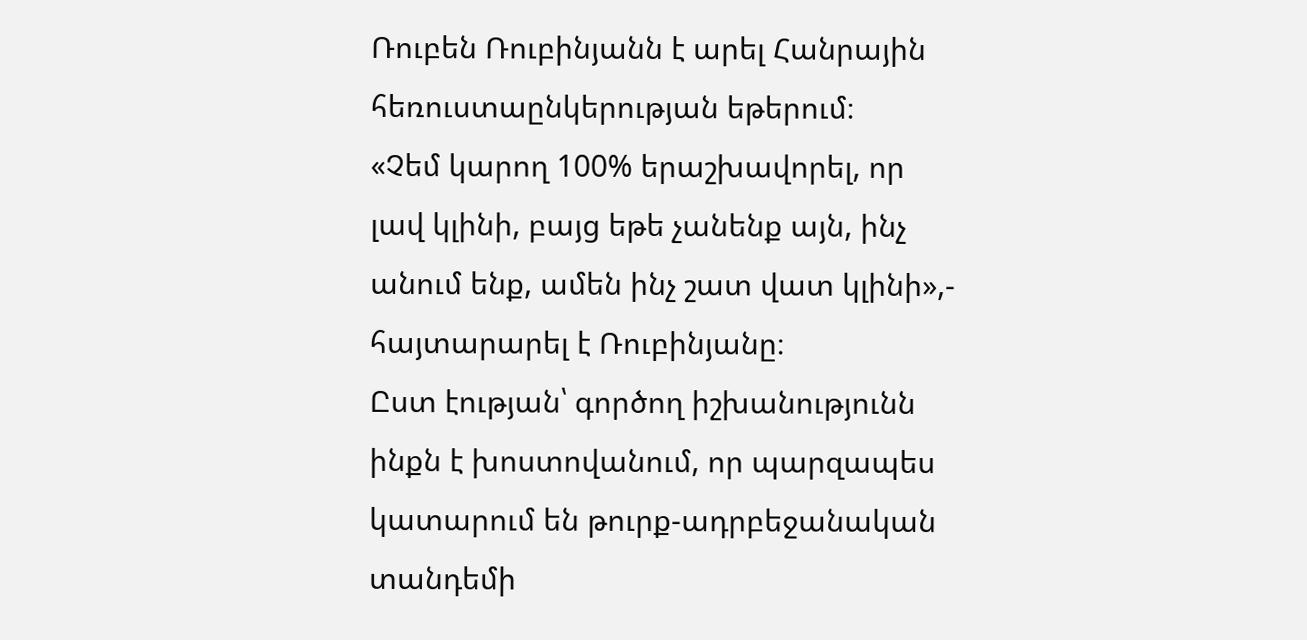Ռուբեն Ռուբինյանն է արել Հանրային հեռուստաընկերության եթերում։
«Չեմ կարող 100% երաշխավորել, որ լավ կլինի, բայց եթե չանենք այն, ինչ անում ենք, ամեն ինչ շատ վատ կլինի»,- հայտարարել է Ռուբինյանը։
Ըստ էության՝ գործող իշխանությունն ինքն է խոստովանում, որ պարզապես կատարում են թուրք-ադրբեջանական տանդեմի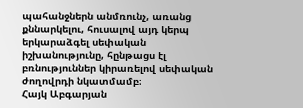պահանջներն անմռունչ, առանց քննարկելու, հուսալով այդ կերպ երկարաձգել սեփական իշխանությունը, հընթացս էլ բռնություններ կիրառելով սեփական ժողովրդի նկատմամբ։
Հայկ Աբգարյան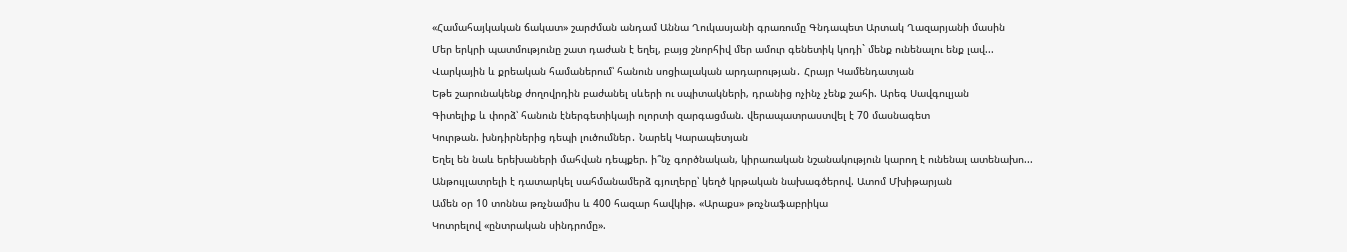«Համահայկական ճակատ» շարժման անդամ Աննա Ղուկասյանի գրառումը Գնդապետ Արտակ Ղազարյանի մասին
Մեր երկրի պատմությունը շատ դաժան է եղել, բայց շնորհիվ մեր ամուր գենետիկ կոդի` մենք ունենալու ենք լավ...
Վարկային և քրեական համաներում՝ հանուն սոցիալական արդարության․ Հրայր Կամենդատյան
Եթե շարունակենք ժողովրդին բաժանել սևերի ու սպիտակների, դրանից ոչինչ չենք շահի. Արեգ Սավգուլյան
Գիտելիք և փորձ՝ հանուն էներգետիկայի ոլորտի զարգացման. վերապատրաստվել է 70 մասնագետ
Կուրթան. խնդիրներից դեպի լուծումներ․ Նարեկ Կարապետյան
Եղել են նաև երեխաների մահվան դեպքեր. ի՞նչ գործնական, կիրառական նշանակություն կարող է ունենալ ատենախո...
Անթույլատրելի է դատարկել սահմանամերձ գյուղերը՝ կեղծ կրթական նախագծերով. Ատոմ Մխիթարյան
Ամեն օր 10 տոննա թռչնամիս և 400 հազար հավկիթ. «Արաքս» թռչնաֆաբրիկա
Կոտրելով «ընտրական սինդրոմը».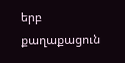երբ քաղաքացուն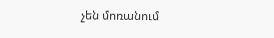չեն մոռանում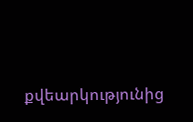քվեարկությունից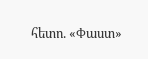հետո. «Փաստ»